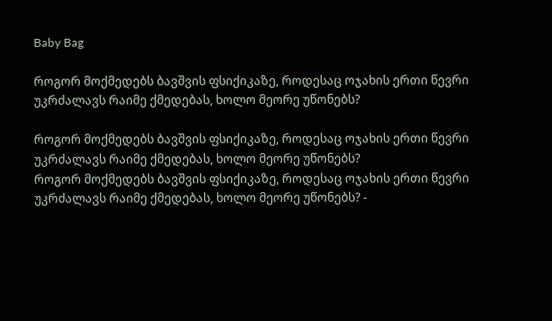Baby Bag

როგორ მოქმედებს ბავშვის ფსიქიკაზე, როდესაც ოჯახის ერთი წევრი უკრძალავს რაიმე ქმედებას, ხოლო მეორე უწონებს?

როგორ მოქმედებს ბავშვის ფსიქიკაზე, როდესაც ოჯახის ერთი წევრი უკრძალავს რაიმე ქმედებას, ხოლო მეორე უწონებს?
როგორ მოქმედებს ბავშვის ფსიქიკაზე, როდესაც ოჯახის ერთი წევრი უკრძალავს რაიმე ქმედებას, ხოლო მეორე უწონებს? -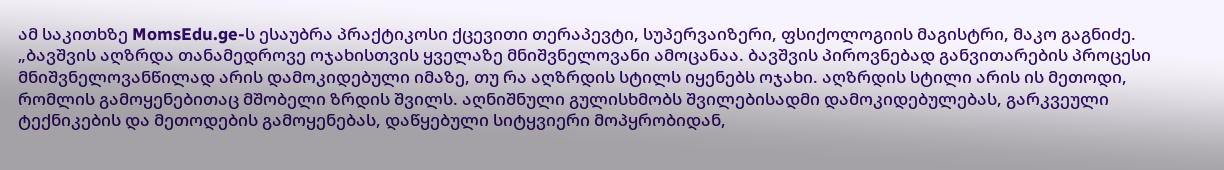ამ საკითხზე MomsEdu.ge-ს ესაუბრა პრაქტიკოსი ქცევითი თერაპევტი, სუპერვაიზერი, ფსიქოლოგიის მაგისტრი, მაკო გაგნიძე.
„ბავშვის აღზრდა თანამედროვე ოჯახისთვის ყველაზე მნიშვნელოვანი ამოცანაა. ბავშვის პიროვნებად განვითარების პროცესი მნიშვნელოვანწილად არის დამოკიდებული იმაზე, თუ რა აღზრდის სტილს იყენებს ოჯახი. აღზრდის სტილი არის ის მეთოდი, რომლის გამოყენებითაც მშობელი ზრდის შვილს. აღნიშნული გულისხმობს შვილებისადმი დამოკიდებულებას, გარკვეული ტექნიკების და მეთოდების გამოყენებას, დაწყებული სიტყვიერი მოპყრობიდან,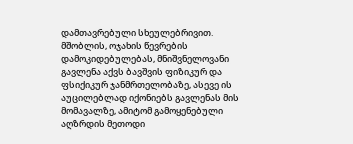დამთავრებული სხეულებრივით. მშობლის, ოჯახის წევრების დამოკიდებულებას, მნიშვნელოვანი გავლენა აქვს ბავშვის ფიზიკურ და ფსიქიკურ ჯანმრთელობაზე, ასევე ის აუცილებლად იქონიებს გავლენას მის მომავალზე, ამიტომ გამოყენებული აღზრდის მეთოდი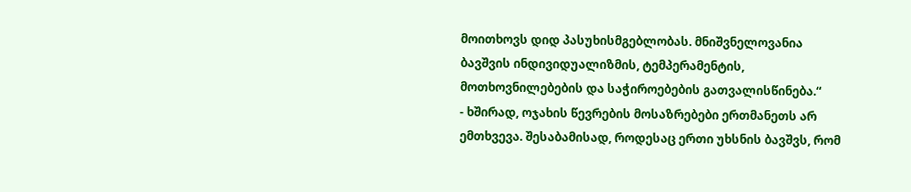მოითხოვს დიდ პასუხისმგებლობას. მნიშვნელოვანია ბავშვის ინდივიდუალიზმის, ტემპერამენტის, მოთხოვნილებების და საჭიროებების გათვალისწინება.“
- ხშირად, ოჯახის წევრების მოსაზრებები ერთმანეთს არ ემთხვევა. შესაბამისად, როდესაც ერთი უხსნის ბავშვს, რომ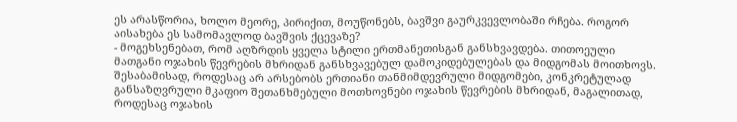ეს არასწორია, ხოლო მეორე, პირიქით, მოუწონებს, ბავშვი გაურკვევლობაში რჩება. როგორ აისახება ეს სამომავლოდ ბავშვის ქცევაზე?
- მოგეხსენებათ, რომ აღზრდის ყველა სტილი ერთმანეთისგან განსხვავდება. თითოეული მათგანი ოჯახის წევრების მხრიდან განსხვავებულ დამოკიდებულებას და მიდგომას მოითხოვს. შესაბამისად, როდესაც არ არსებობს ერთიანი თანმიმდევრული მიდგომები, კონკრეტულად განსაზღვრული მკაფიო შეთანხმებული მოთხოვნები ოჯახის წევრების მხრიდან, მაგალითად, როდესაც ოჯახის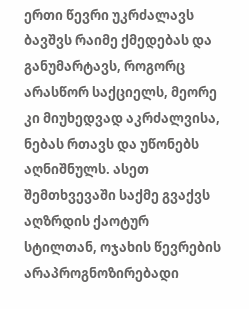ერთი წევრი უკრძალავს ბავშვს რაიმე ქმედებას და განუმარტავს, როგორც არასწორ საქციელს, მეორე კი მიუხედვად აკრძალვისა, ნებას რთავს და უწონებს აღნიშნულს. ასეთ შემთხვევაში საქმე გვაქვს აღზრდის ქაოტურ სტილთან, ოჯახის წევრების არაპროგნოზირებადი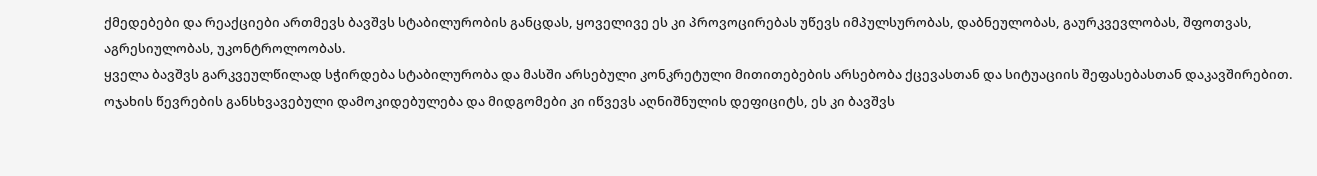ქმედებები და რეაქციები ართმევს ბავშვს სტაბილურობის განცდას, ყოველივე ეს კი პროვოცირებას უწევს იმპულსურობას, დაბნეულობას, გაურკვევლობას, შფოთვას, აგრესიულობას, უკონტროლოობას.
ყველა ბავშვს გარკვეულწილად სჭირდება სტაბილურობა და მასში არსებული კონკრეტული მითითებების არსებობა ქცევასთან და სიტუაციის შეფასებასთან დაკავშირებით. ოჯახის წევრების განსხვავებული დამოკიდებულება და მიდგომები კი იწვევს აღნიშნულის დეფიციტს, ეს კი ბავშვს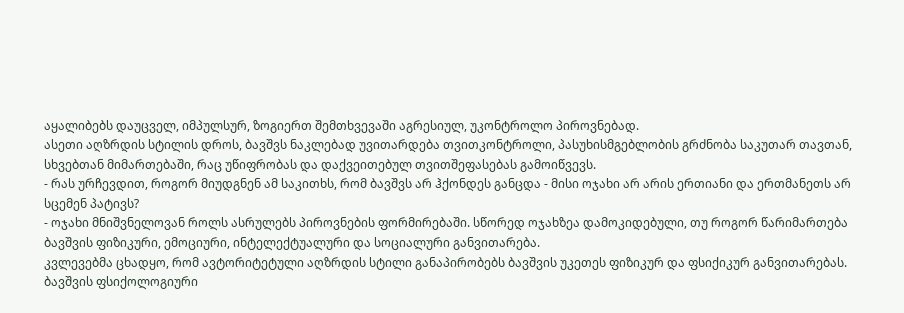აყალიბებს დაუცველ, იმპულსურ, ზოგიერთ შემთხვევაში აგრესიულ, უკონტროლო პიროვნებად.
ასეთი აღზრდის სტილის დროს, ბავშვს ნაკლებად უვითარდება თვითკონტროლი, პასუხისმგებლობის გრძნობა საკუთარ თავთან, სხვებთან მიმართებაში, რაც უწიფრობას და დაქვეითებულ თვითშეფასებას გამოიწვევს.
- რას ურჩევდით, როგორ მიუდგნენ ამ საკითხს, რომ ბავშვს არ ჰქონდეს განცდა - მისი ოჯახი არ არის ერთიანი და ერთმანეთს არ სცემენ პატივს?
- ოჯახი მნიშვნელოვან როლს ასრულებს პიროვნების ფორმირებაში. სწორედ ოჯახზეა დამოკიდებული, თუ როგორ წარიმართება ბავშვის ფიზიკური, ემოციური, ინტელექტუალური და სოციალური განვითარება.
კვლევებმა ცხადყო, რომ ავტორიტეტული აღზრდის სტილი განაპირობებს ბავშვის უკეთეს ფიზიკურ და ფსიქიკურ განვითარებას.
ბავშვის ფსიქოლოგიური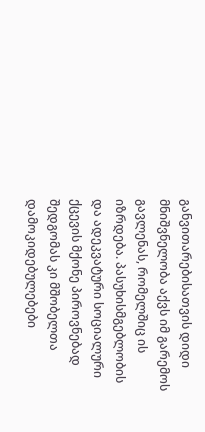განვითარებისათვის დიდი მნიშვნელობა აქვს იმ გარემოს გავლენას, რომელშიც ის იზრდება. პასუხისმგებლობის და ადეკვატური სოციალური ქცევის მქონე პიროვნებად შედგომას კი მშობელთა დამოკიდებულებები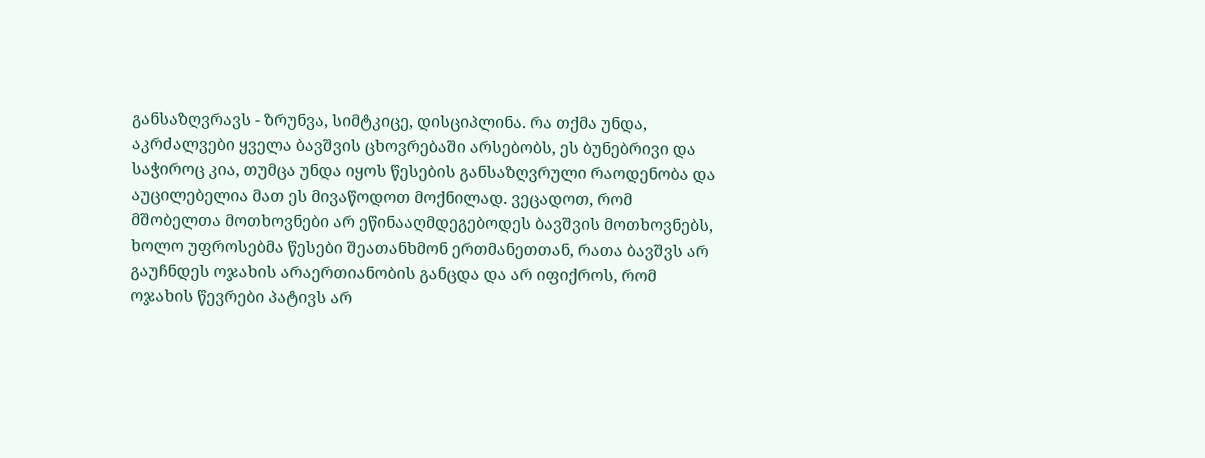განსაზღვრავს - ზრუნვა, სიმტკიცე, დისციპლინა. რა თქმა უნდა, აკრძალვები ყველა ბავშვის ცხოვრებაში არსებობს, ეს ბუნებრივი და საჭიროც კია, თუმცა უნდა იყოს წესების განსაზღვრული რაოდენობა და აუცილებელია მათ ეს მივაწოდოთ მოქნილად. ვეცადოთ, რომ მშობელთა მოთხოვნები არ ეწინააღმდეგებოდეს ბავშვის მოთხოვნებს, ხოლო უფროსებმა წესები შეათანხმონ ერთმანეთთან, რათა ბავშვს არ გაუჩნდეს ოჯახის არაერთიანობის განცდა და არ იფიქროს, რომ ოჯახის წევრები პატივს არ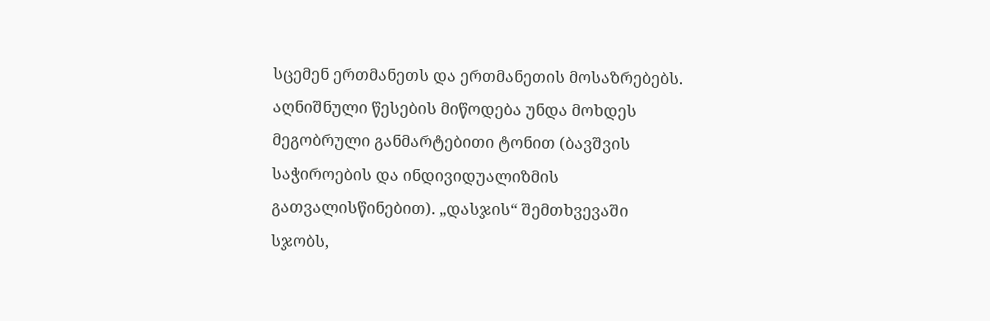სცემენ ერთმანეთს და ერთმანეთის მოსაზრებებს. აღნიშნული წესების მიწოდება უნდა მოხდეს მეგობრული განმარტებითი ტონით (ბავშვის საჭიროების და ინდივიდუალიზმის გათვალისწინებით). „დასჯის“ შემთხვევაში სჯობს,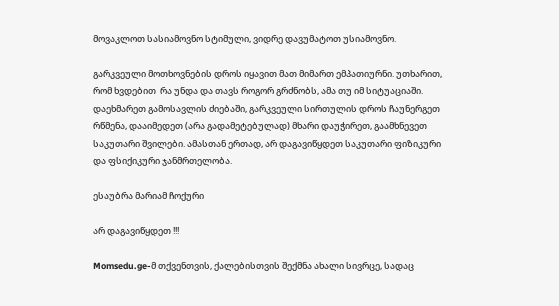მოვაკლოთ სასიამოვნო სტიმული, ვიდრე დავუმატოთ უსიამოვნო.

გარკვეული მოთხოვნების დროს იყავით მათ მიმართ ემპათიურნი. უთხარით, რომ ხვდებით  რა უნდა და თავს როგორ გრძნობს, ამა თუ იმ სიტუაციაში. დაეხმარეთ გამოსავლის ძიებაში, გარკვეული სირთულის დროს ჩაუნერგეთ რწმენა, დააიმედეთ (არა გადამეტებულად) მხარი დაუჭირეთ, გაამხნევეთ საკუთარი შვილები. ამასთან ერთად, არ დაგავიწყდეთ საკუთარი ფიზიკური და ფსიქიკური ჯანმრთელობა.

ესაუბრა მარიამ ჩოქური

არ დაგავიწყდეთ !!!

Momsedu.ge-მ თქვენთვის, ქალებისთვის შექმნა ახალი სივრცე, სადაც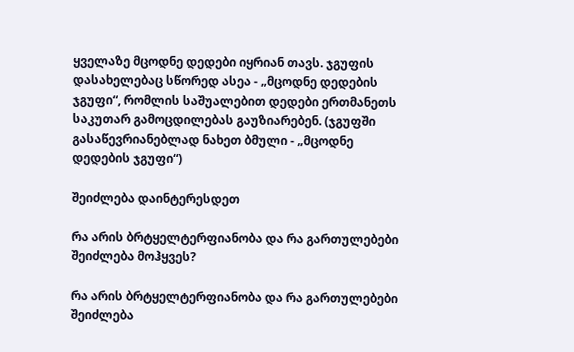ყველაზე მცოდნე დედები იყრიან თავს. ჯგუფის დასახელებაც სწორედ ასეა - „მცოდნე დედების ჯგუფი“, რომლის საშუალებით დედები ერთმანეთს საკუთარ გამოცდილებას გაუზიარებენ. (ჯგუფში გასაწევრიანებლად ნახეთ ბმული - „მცოდნე დედების ჯგუფი“)

შეიძლება დაინტერესდეთ

რა არის ბრტყელტერფიანობა და რა გართულებები შეიძლება მოჰყვეს?

რა არის ბრტყელტერფიანობა და რა გართულებები შეიძლება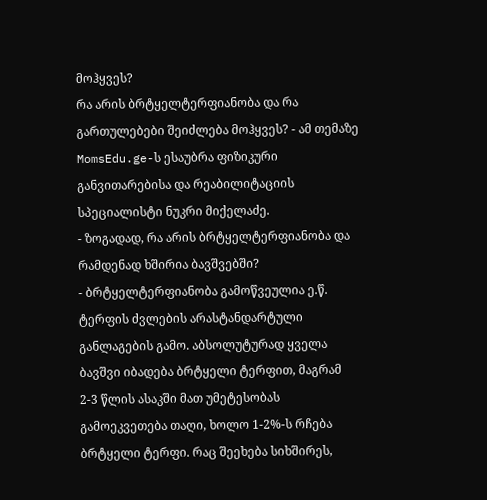მოჰყვეს?
რა არის ბრტყელტერფიანობა და რა გართულებები შეიძლება მოჰყვეს? - ამ თემაზე MomsEdu.ge-ს ესაუბრა ფიზიკური განვითარებისა და რეაბილიტაციის სპეციალისტი ნუკრი მიქელაძე.
- ზოგადად, რა არის ბრტყელტერფიანობა და რამდენად ხშირია ბავშვებში?
- ბრტყელტერფიანობა გამოწვეულია ე.წ. ტერფის ძვლების არასტანდარტული განლაგების გამო. აბსოლუტურად ყველა ბავშვი იბადება ბრტყელი ტერფით, მაგრამ 2-3 წლის ასაკში მათ უმეტესობას გამოეკვეთება თაღი, ხოლო 1-2%-ს რჩება ბრტყელი ტერფი. რაც შეეხება სიხშირეს,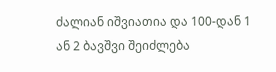ძალიან იშვიათია და 100-დან 1 ან 2 ბავშვი შეიძლება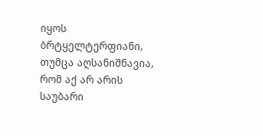იყოს ბრტყელტერფიანი, თუმცა აღსანიშნავია, რომ აქ არ არის საუბარი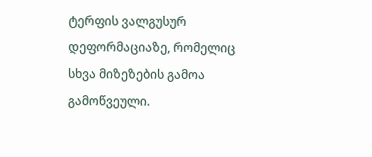ტერფის ვალგუსურ დეფორმაციაზე, რომელიც სხვა მიზეზების გამოა გამოწვეული.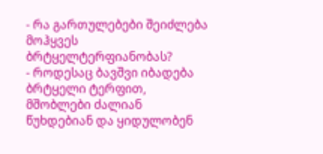- რა გართულებები შეიძლება მოჰყვეს ბრტყელტერფიანობას?
- როდესაც ბავშვი იბადება ბრტყელი ტერფით, მშობლები ძალიან წუხდებიან და ყიდულობენ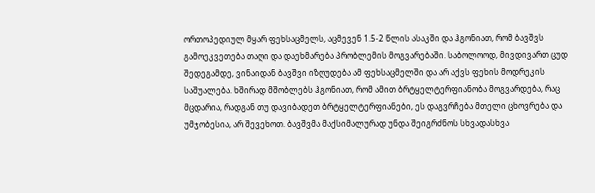ორთოპედიულ მყარ ფეხსაცმელს, აცმევენ 1.5-2 წლის ასაკში და ჰგონიათ, რომ ბავშვს გამოეკვეთება თაღი და დაეხმარება პრობლემის მოგვარებაში. საბოლოოდ, მივდივართ ცუდ შედეგამდე, ვინაიდან ბავშვი იზღუდება ამ ფეხსაცმელში და არ აქვს ფეხის მოდრეკის საშუალება. ხშირად მშობლებს ჰგონიათ, რომ ამით ბრტყელტერფიანობა მოგვარდება, რაც მცდარია, რადგან თუ დავიბადეთ ბრტყელტერფიანები, ეს დაგვრჩება მთელი ცხოვრება და უმჯობესია, არ შევეხოთ. ბავშვმა მაქსიმალურად უნდა შეიგრძნოს სხვადასხვა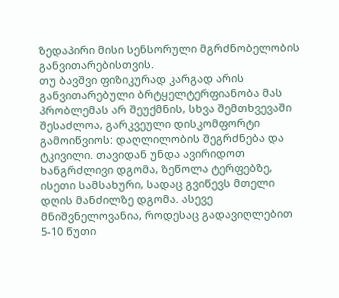ზედაპირი მისი სენსორული მგრძნობელობის განვითარებისთვის.
თუ ბავშვი ფიზიკურად კარგად არის განვითარებული ბრტყელტერფიანობა მას პრობლემას არ შეუქმნის, სხვა შემთხვევაში შესაძლოა, გარკვეული დისკომფორტი გამოიწვიოს: დაღლილობის შეგრძნება და ტკივილი. თავიდან უნდა ავირიდოთ ხანგრძლივი დგომა, ზეწოლა ტერფებზე, ისეთი სამსახური, სადაც გვიწევს მთელი დღის მანძილზე დგომა. ასევე მნიშვნელოვანია, როდესაც გადავიღლებით 5-10 წუთი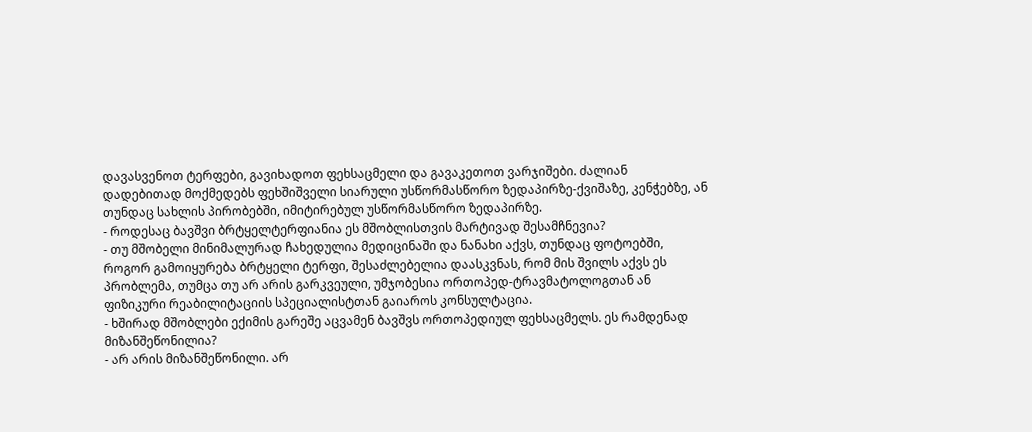დავასვენოთ ტერფები, გავიხადოთ ფეხსაცმელი და გავაკეთოთ ვარჯიშები. ძალიან დადებითად მოქმედებს ფეხშიშველი სიარული უსწორმასწორო ზედაპირზე-ქვიშაზე, კენჭებზე, ან თუნდაც სახლის პირობებში, იმიტირებულ უსწორმასწორო ზედაპირზე.
- როდესაც ბავშვი ბრტყელტერფიანია ეს მშობლისთვის მარტივად შესამჩნევია?
- თუ მშობელი მინიმალურად ჩახედულია მედიცინაში და ნანახი აქვს, თუნდაც ფოტოებში, როგორ გამოიყურება ბრტყელი ტერფი, შესაძლებელია დაასკვნას, რომ მის შვილს აქვს ეს პრობლემა, თუმცა თუ არ არის გარკვეული, უმჯობესია ორთოპედ-ტრავმატოლოგთან ან ფიზიკური რეაბილიტაციის სპეციალისტთან გაიაროს კონსულტაცია.
- ხშირად მშობლები ექიმის გარეშე აცვამენ ბავშვს ორთოპედიულ ფეხსაცმელს. ეს რამდენად მიზანშეწონილია?
- არ არის მიზანშეწონილი. არ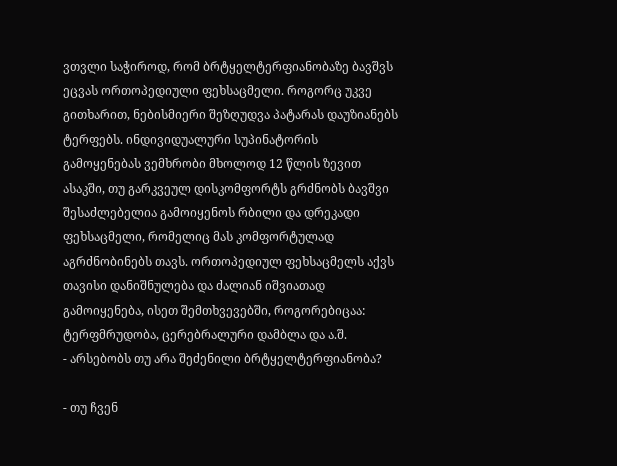ვთვლი საჭიროდ, რომ ბრტყელტერფიანობაზე ბავშვს ეცვას ორთოპედიული ფეხსაცმელი. როგორც უკვე გითხარით, ნებისმიერი შეზღუდვა პატარას დაუზიანებს ტერფებს. ინდივიდუალური სუპინატორის გამოყენებას ვემხრობი მხოლოდ 12 წლის ზევით ასაკში, თუ გარკვეულ დისკომფორტს გრძნობს ბავშვი შესაძლებელია გამოიყენოს რბილი და დრეკადი ფეხსაცმელი, რომელიც მას კომფორტულად აგრძნობინებს თავს. ორთოპედიულ ფეხსაცმელს აქვს თავისი დანიშნულება და ძალიან იშვიათად გამოიყენება, ისეთ შემთხვევებში, როგორებიცაა: ტერფმრუდობა, ცერებრალური დამბლა და ა.შ.
- არსებობს თუ არა შეძენილი ბრტყელტერფიანობა?

- თუ ჩვენ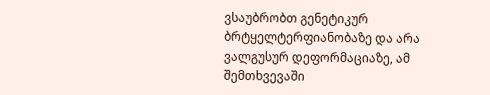ვსაუბრობთ გენეტიკურ ბრტყელტერფიანობაზე და არა ვალგუსურ დეფორმაციაზე, ამ შემთხვევაში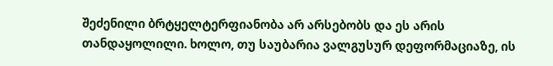შეძენილი ბრტყელტერფიანობა არ არსებობს და ეს არის თანდაყოლილი. ხოლო, თუ საუბარია ვალგუსურ დეფორმაციაზე, ის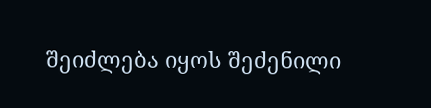შეიძლება იყოს შეძენილი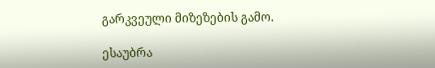გარკვეული მიზეზების გამო.

ესაუბრა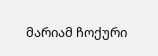მარიამ ჩოქური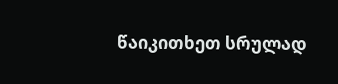წაიკითხეთ სრულად